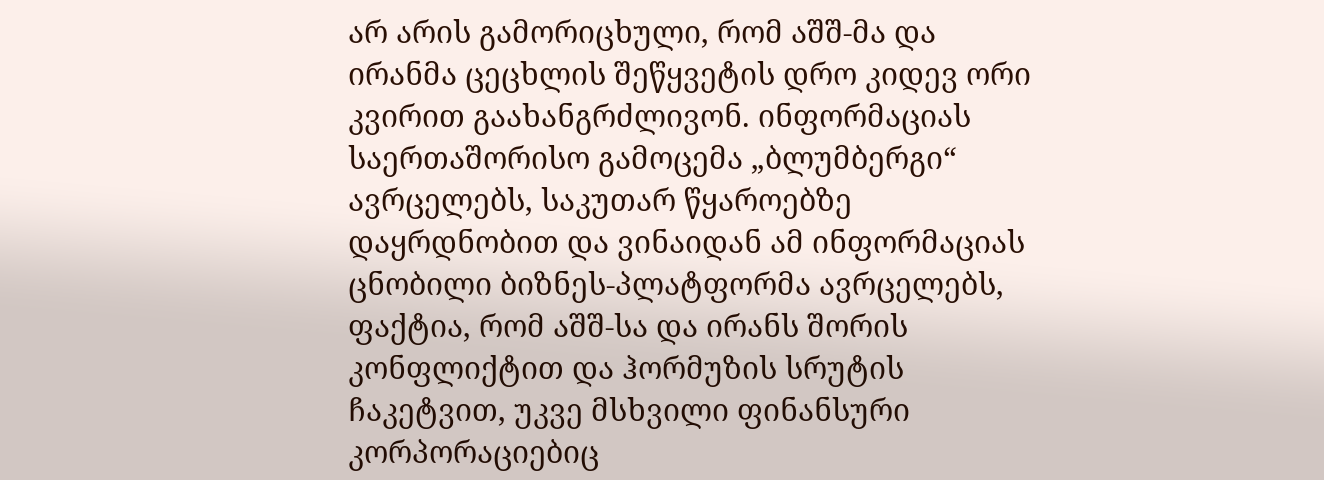არ არის გამორიცხული, რომ აშშ-მა და ირანმა ცეცხლის შეწყვეტის დრო კიდევ ორი კვირით გაახანგრძლივონ. ინფორმაციას საერთაშორისო გამოცემა „ბლუმბერგი“ ავრცელებს, საკუთარ წყაროებზე დაყრდნობით და ვინაიდან ამ ინფორმაციას ცნობილი ბიზნეს-პლატფორმა ავრცელებს, ფაქტია, რომ აშშ-სა და ირანს შორის კონფლიქტით და ჰორმუზის სრუტის ჩაკეტვით, უკვე მსხვილი ფინანსური კორპორაციებიც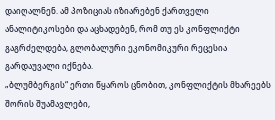დაიღალნენ. ამ პოზიციას იზიარებენ ქართველი ანალიტიკოსები და აცხადებენ, რომ თუ ეს კონფლიქტი გაგრძელდება, გლობალური ეკონომიკური რეცესია გარდაუვალი იქნება.
„ბლუმბერგის“ ერთი წყაროს ცნობით, კონფლიქტის მხარეებს შორის შუამავლები,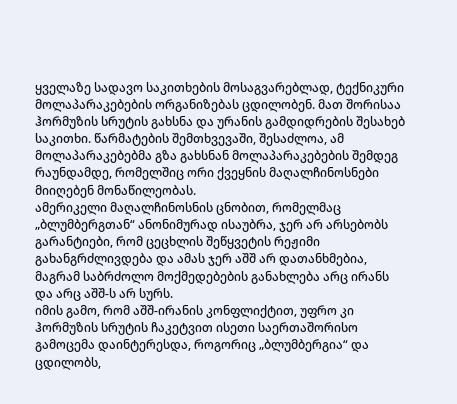ყველაზე სადავო საკითხების მოსაგვარებლად, ტექნიკური მოლაპარაკებების ორგანიზებას ცდილობენ. მათ შორისაა ჰორმუზის სრუტის გახსნა და ურანის გამდიდრების შესახებ საკითხი. წარმატების შემთხვევაში, შესაძლოა, ამ მოლაპარაკებებმა გზა გახსნან მოლაპარაკებების შემდეგ რაუნდამდე, რომელშიც ორი ქვეყნის მაღალჩინოსნები მიიღებენ მონაწილეობას.
ამერიკელი მაღალჩინოსნის ცნობით, რომელმაც „ბლუმბერგთან“ ანონიმურად ისაუბრა, ჯერ არ არსებობს გარანტიები, რომ ცეცხლის შეწყვეტის რეჟიმი გახანგრძლივდება და ამას ჯერ აშშ არ დათანხმებია, მაგრამ საბრძოლო მოქმედებების განახლება არც ირანს და არც აშშ-ს არ სურს.
იმის გამო, რომ აშშ-ირანის კონფლიქტით, უფრო კი ჰორმუზის სრუტის ჩაკეტვით ისეთი საერთაშორისო გამოცემა დაინტერესდა, როგორიც „ბლუმბერგია“ და ცდილობს,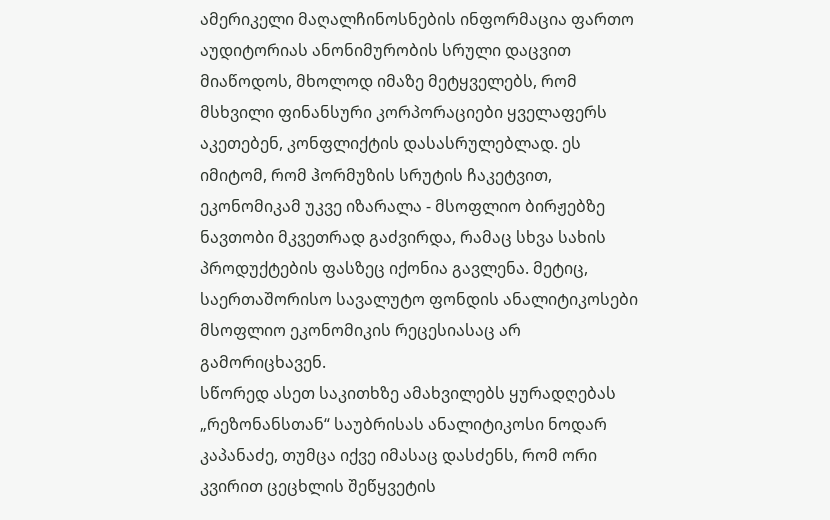ამერიკელი მაღალჩინოსნების ინფორმაცია ფართო აუდიტორიას ანონიმურობის სრული დაცვით მიაწოდოს, მხოლოდ იმაზე მეტყველებს, რომ მსხვილი ფინანსური კორპორაციები ყველაფერს აკეთებენ, კონფლიქტის დასასრულებლად. ეს იმიტომ, რომ ჰორმუზის სრუტის ჩაკეტვით, ეკონომიკამ უკვე იზარალა - მსოფლიო ბირჟებზე ნავთობი მკვეთრად გაძვირდა, რამაც სხვა სახის პროდუქტების ფასზეც იქონია გავლენა. მეტიც, საერთაშორისო სავალუტო ფონდის ანალიტიკოსები მსოფლიო ეკონომიკის რეცესიასაც არ გამორიცხავენ.
სწორედ ასეთ საკითხზე ამახვილებს ყურადღებას „რეზონანსთან“ საუბრისას ანალიტიკოსი ნოდარ კაპანაძე, თუმცა იქვე იმასაც დასძენს, რომ ორი კვირით ცეცხლის შეწყვეტის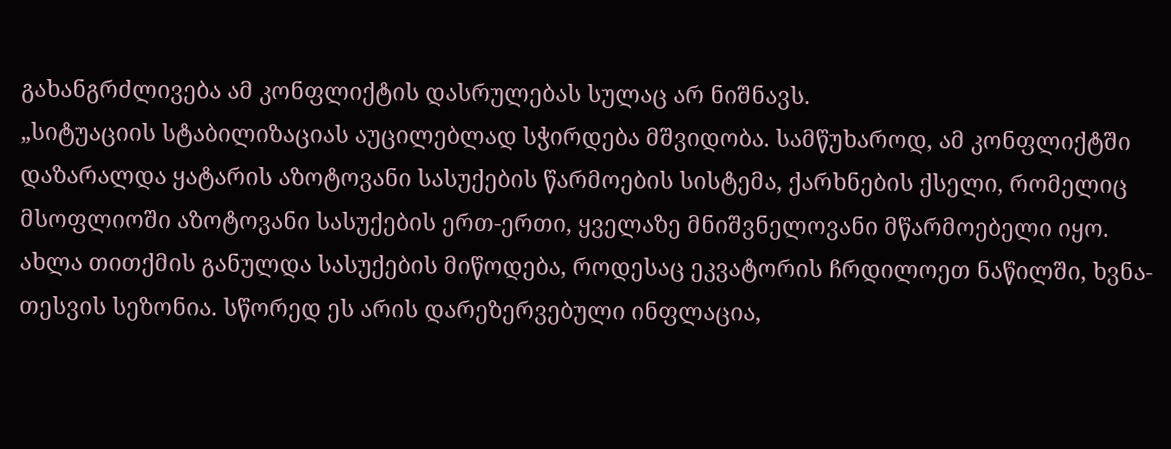გახანგრძლივება ამ კონფლიქტის დასრულებას სულაც არ ნიშნავს.
„სიტუაციის სტაბილიზაციას აუცილებლად სჭირდება მშვიდობა. სამწუხაროდ, ამ კონფლიქტში დაზარალდა ყატარის აზოტოვანი სასუქების წარმოების სისტემა, ქარხნების ქსელი, რომელიც მსოფლიოში აზოტოვანი სასუქების ერთ-ერთი, ყველაზე მნიშვნელოვანი მწარმოებელი იყო. ახლა თითქმის განულდა სასუქების მიწოდება, როდესაც ეკვატორის ჩრდილოეთ ნაწილში, ხვნა-თესვის სეზონია. სწორედ ეს არის დარეზერვებული ინფლაცია,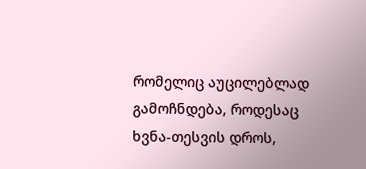რომელიც აუცილებლად გამოჩნდება, როდესაც ხვნა-თესვის დროს,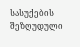სასუქების შეზღუდული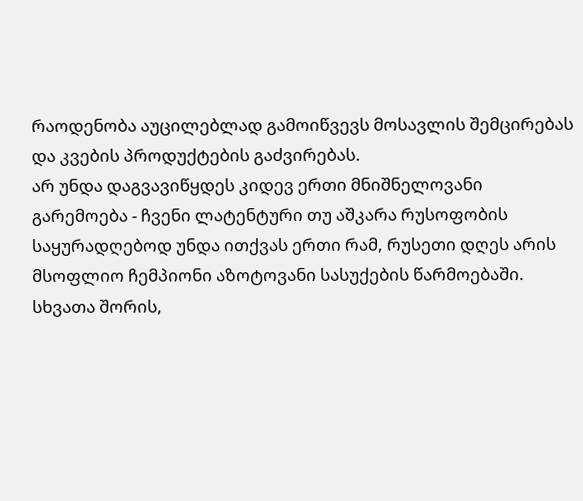რაოდენობა აუცილებლად გამოიწვევს მოსავლის შემცირებას და კვების პროდუქტების გაძვირებას.
არ უნდა დაგვავიწყდეს კიდევ ერთი მნიშნელოვანი გარემოება - ჩვენი ლატენტური თუ აშკარა რუსოფობის საყურადღებოდ უნდა ითქვას ერთი რამ, რუსეთი დღეს არის მსოფლიო ჩემპიონი აზოტოვანი სასუქების წარმოებაში. სხვათა შორის,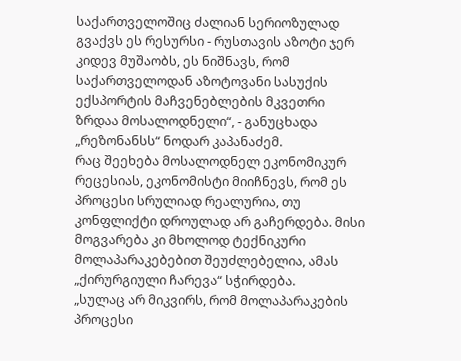საქართველოშიც ძალიან სერიოზულად გვაქვს ეს რესურსი - რუსთავის აზოტი ჯერ კიდევ მუშაობს, ეს ნიშნავს, რომ საქართველოდან აზოტოვანი სასუქის ექსპორტის მაჩვენებლების მკვეთრი ზრდაა მოსალოდნელი“, - განუცხადა „რეზონანსს“ ნოდარ კაპანაძემ.
რაც შეეხება მოსალოდნელ ეკონომიკურ რეცესიას, ეკონომისტი მიიჩნევს, რომ ეს პროცესი სრულიად რეალურია, თუ კონფლიქტი დროულად არ გაჩერდება. მისი მოგვარება კი მხოლოდ ტექნიკური მოლაპარაკებებით შეუძლებელია, ამას „ქირურგიული ჩარევა“ სჭირდება.
„სულაც არ მიკვირს, რომ მოლაპარაკების პროცესი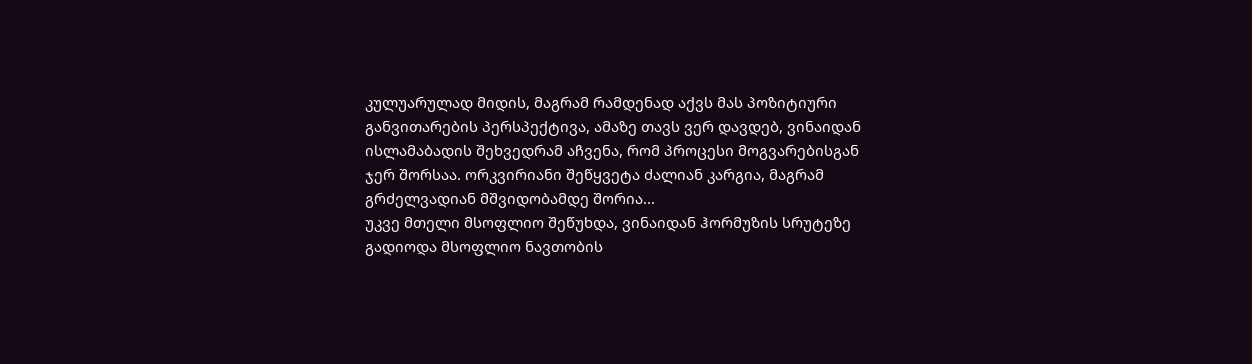კულუარულად მიდის, მაგრამ რამდენად აქვს მას პოზიტიური განვითარების პერსპექტივა, ამაზე თავს ვერ დავდებ, ვინაიდან ისლამაბადის შეხვედრამ აჩვენა, რომ პროცესი მოგვარებისგან ჯერ შორსაა. ორკვირიანი შეწყვეტა ძალიან კარგია, მაგრამ გრძელვადიან მშვიდობამდე შორია...
უკვე მთელი მსოფლიო შეწუხდა, ვინაიდან ჰორმუზის სრუტეზე გადიოდა მსოფლიო ნავთობის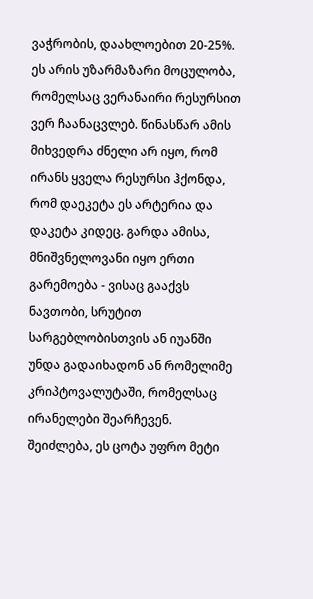ვაჭრობის, დაახლოებით 20-25%. ეს არის უზარმაზარი მოცულობა, რომელსაც ვერანაირი რესურსით ვერ ჩაანაცვლებ. წინასწარ ამის მიხვედრა ძნელი არ იყო, რომ ირანს ყველა რესურსი ჰქონდა, რომ დაეკეტა ეს არტერია და დაკეტა კიდეც. გარდა ამისა, მნიშვნელოვანი იყო ერთი გარემოება - ვისაც გააქვს ნავთობი, სრუტით სარგებლობისთვის ან იუანში უნდა გადაიხადონ ან რომელიმე კრიპტოვალუტაში, რომელსაც ირანელები შეარჩევენ. შეიძლება, ეს ცოტა უფრო მეტი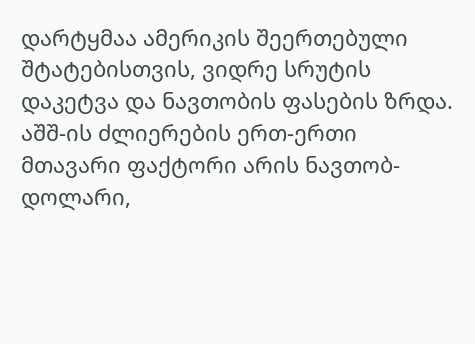დარტყმაა ამერიკის შეერთებული შტატებისთვის, ვიდრე სრუტის დაკეტვა და ნავთობის ფასების ზრდა.
აშშ-ის ძლიერების ერთ-ერთი მთავარი ფაქტორი არის ნავთობ-დოლარი,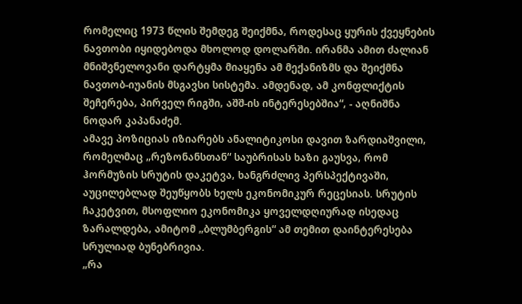რომელიც 1973 წლის შემდეგ შეიქმნა, როდესაც ყურის ქვეყნების ნავთობი იყიდებოდა მხოლოდ დოლარში. ირანმა ამით ძალიან მნიშვნელოვანი დარტყმა მიაყენა ამ მექანიზმს და შეიქმნა ნავთობ-იუანის მსგავსი სისტემა. ამდენად, ამ კონფლიქტის შეჩერება, პირველ რიგში, აშშ-ის ინტერესებშია“, - აღნიშნა ნოდარ კაპანაძემ.
ამავე პოზიციას იზიარებს ანალიტიკოსი დავით ზარდიაშვილი, რომელმაც „რეზონანსთან“ საუბრისას ხაზი გაუსვა, რომ ჰორმუზის სრუტის დაკეტვა, ხანგრძლივ პერსპექტივაში, აუცილებლად შეუწყობს ხელს ეკონომიკურ რეცესიას. სრუტის ჩაკეტვით, მსოფლიო ეკონომიკა ყოველდღიურად ისედაც ზარალდება, ამიტომ „ბლუმბერგის“ ამ თემით დაინტერესება სრულიად ბუნებრივია.
„რა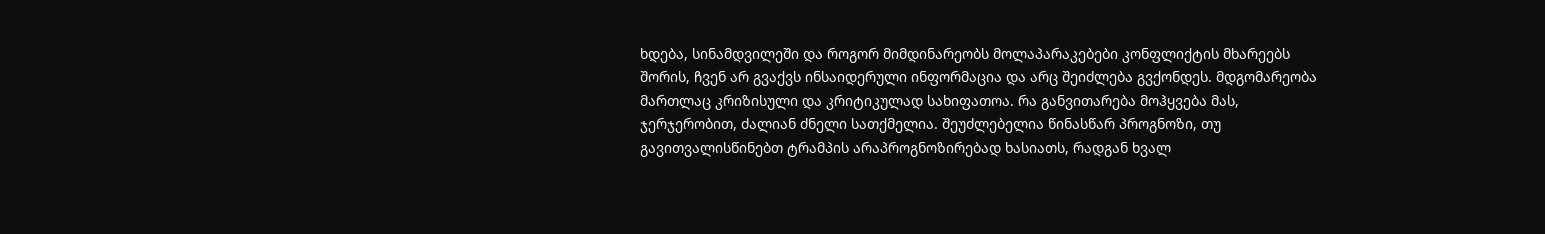ხდება, სინამდვილეში და როგორ მიმდინარეობს მოლაპარაკებები კონფლიქტის მხარეებს შორის, ჩვენ არ გვაქვს ინსაიდერული ინფორმაცია და არც შეიძლება გვქონდეს. მდგომარეობა მართლაც კრიზისული და კრიტიკულად სახიფათოა. რა განვითარება მოჰყვება მას, ჯერჯერობით, ძალიან ძნელი სათქმელია. შეუძლებელია წინასწარ პროგნოზი, თუ გავითვალისწინებთ ტრამპის არაპროგნოზირებად ხასიათს, რადგან ხვალ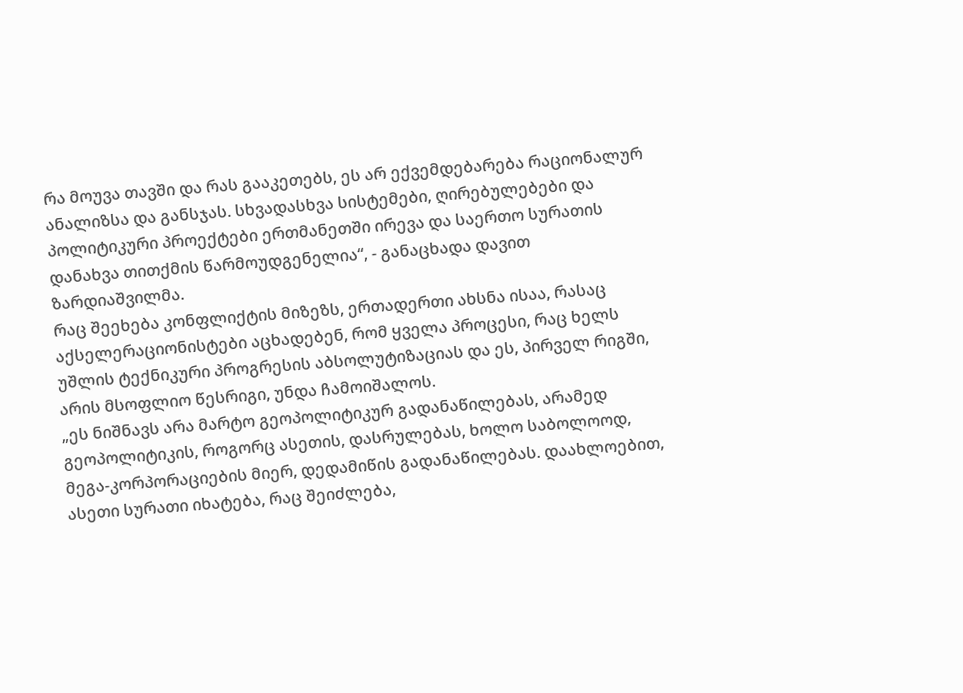რა მოუვა თავში და რას გააკეთებს, ეს არ ექვემდებარება რაციონალურ ანალიზსა და განსჯას. სხვადასხვა სისტემები, ღირებულებები და პოლიტიკური პროექტები ერთმანეთში ირევა და საერთო სურათის დანახვა თითქმის წარმოუდგენელია“, - განაცხადა დავით ზარდიაშვილმა.
რაც შეეხება კონფლიქტის მიზეზს, ერთადერთი ახსნა ისაა, რასაც აქსელერაციონისტები აცხადებენ, რომ ყველა პროცესი, რაც ხელს უშლის ტექნიკური პროგრესის აბსოლუტიზაციას და ეს, პირველ რიგში, არის მსოფლიო წესრიგი, უნდა ჩამოიშალოს.
„ეს ნიშნავს არა მარტო გეოპოლიტიკურ გადანაწილებას, არამედ გეოპოლიტიკის, როგორც ასეთის, დასრულებას, ხოლო საბოლოოდ, მეგა-კორპორაციების მიერ, დედამიწის გადანაწილებას. დაახლოებით, ასეთი სურათი იხატება, რაც შეიძლება,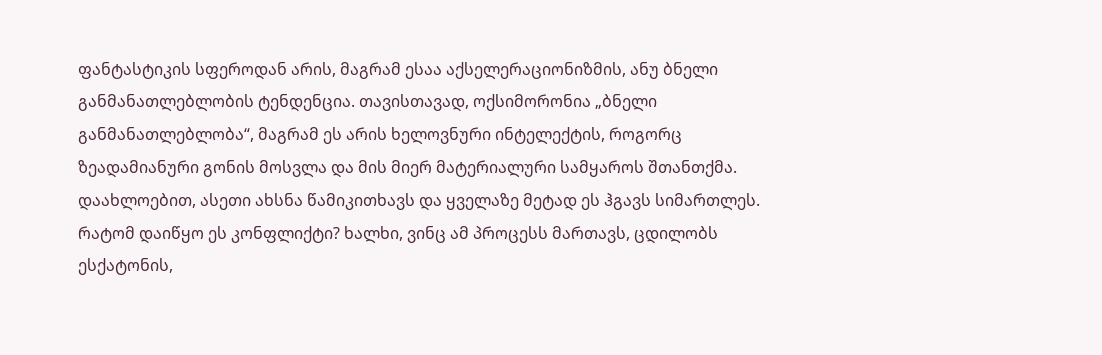ფანტასტიკის სფეროდან არის, მაგრამ ესაა აქსელერაციონიზმის, ანუ ბნელი განმანათლებლობის ტენდენცია. თავისთავად, ოქსიმორონია „ბნელი განმანათლებლობა“, მაგრამ ეს არის ხელოვნური ინტელექტის, როგორც ზეადამიანური გონის მოსვლა და მის მიერ მატერიალური სამყაროს შთანთქმა. დაახლოებით, ასეთი ახსნა წამიკითხავს და ყველაზე მეტად ეს ჰგავს სიმართლეს.
რატომ დაიწყო ეს კონფლიქტი? ხალხი, ვინც ამ პროცესს მართავს, ცდილობს ესქატონის,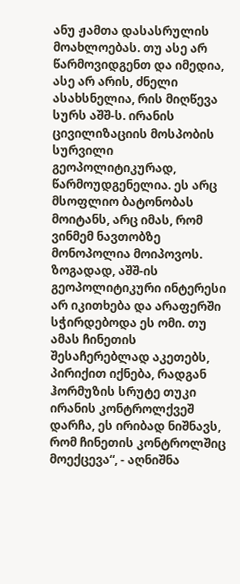ანუ ჟამთა დასასრულის მოახლოებას. თუ ასე არ წარმოვიდგენთ და იმედია, ასე არ არის, ძნელი ასახსნელია, რის მიღწევა სურს აშშ-ს. ირანის ცივილიზაციის მოსპობის სურვილი გეოპოლიტიკურად, წარმოუდგენელია. ეს არც მსოფლიო ბატონობას მოიტანს, არც იმას, რომ ვინმემ ნავთობზე მონოპოლია მოიპოვოს. ზოგადად, აშშ-ის გეოპოლიტიკური ინტერესი არ იკითხება და არაფერში სჭირდებოდა ეს ომი. თუ ამას ჩინეთის შესაჩერებლად აკეთებს, პირიქით იქნება, რადგან ჰორმუზის სრუტე თუკი ირანის კონტროლქვეშ დარჩა, ეს ირიბად ნიშნავს, რომ ჩინეთის კონტროლშიც მოექცევა“, - აღნიშნა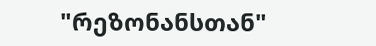"რეზონანსთან"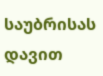საუბრისას დავით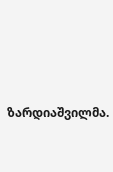ზარდიაშვილმა.